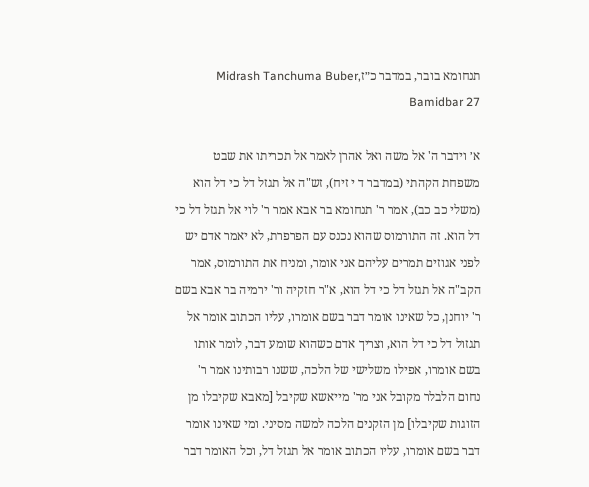תנחומא בובר, במדבר כ״זMidrash Tanchuma Buber, Bamidbar 27

א׳ וידבר ה' אל משה ואל אהרן לאמר אל תכריתו את שבט משפחת הקהתי (במדבר ד י זיח), זש"ה אל תגזל דל כי דל הוא (משלי כב כב), אמר ר' תנחומא בר אבא אמר ר' לוי אל תגזל דל כי דל הוא. זה התורמוס שהוא נכנס עם הפרפרת, לא יאמר אדם יש לפני אגוזים תמרים עליהם אני אומר, ומניח את התורמוס, אמר הקב"ה אל תגזל דל כי דל הוא, א"ר חזקיה ור' ירמיה בר אבא בשם ר' יוחנן, כל שאינו אומר דבר בשם אומרו, עליו הכתוב אומר אל תגזול דל כי דל הוא, וצריך אדם כשהוא שומע דבר, לומר אותו בשם אומרו, אפילו משלישי של הלכה, ששנו רבותינו אמר ר' נחום הלבלר מקובל אני מר' מייאשא שקיבל [מאבא שקיבלו מן הזוגות שקיבלו] מן הזקנים הלכה למשה מסיני. ומי שאינו אומר דבר בשם אומרו, עליו הכתוב אומר אל תגזל דל, וכל האומר דבר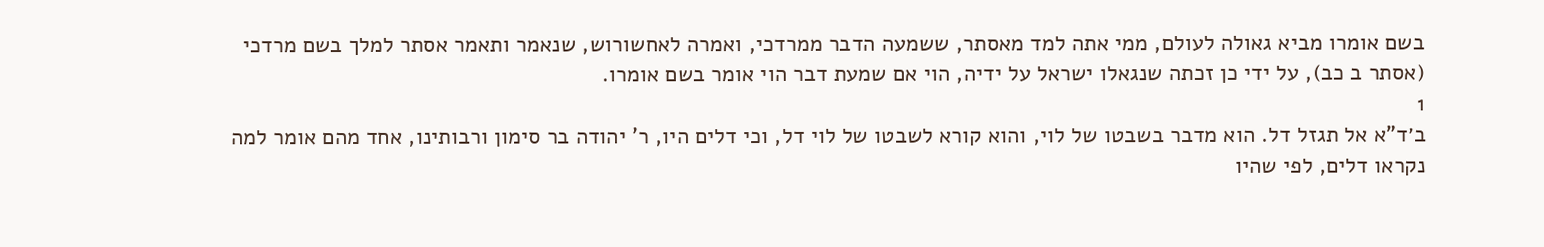בשם אומרו מביא גאולה לעולם, ממי אתה למד מאסתר, ששמעה הדבר ממרדכי, ואמרה לאחשורוש, שנאמר ותאמר אסתר למלך בשם מרדכי (אסתר ב כב), על ידי כן זכתה שנגאלו ישראל על ידיה, הוי אם שמעת דבר הוי אומר בשם אומרו.
1
ב׳ד"א אל תגזל דל. הוא מדבר בשבטו של לוי, והוא קורא לשבטו של לוי דל, וכי דלים היו, ר' יהודה בר סימון ורבותינו, אחד מהם אומר למה נקראו דלים, לפי שהיו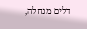דלים מנחלה,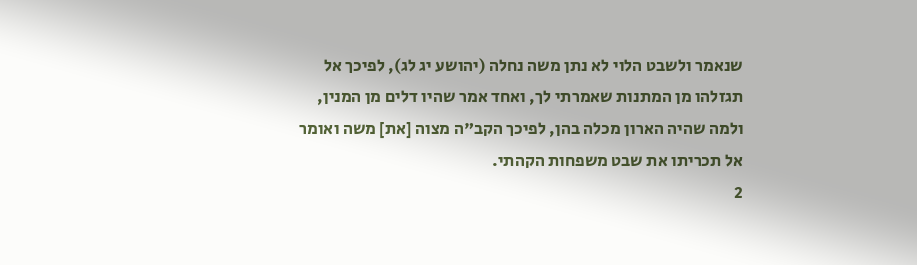שנאמר ולשבט הלוי לא נתן משה נחלה (יהושע יג לג), לפיכך אל תגזלהו מן המתנות שאמרתי לך, ואחד אמר שהיו דלים מן המנין, ולמה שהיה הארון מכלה בהן, לפיכך הקב"ה מצוה [את] משה ואומר אל תכריתו את שבט משפחות הקהתי.
2